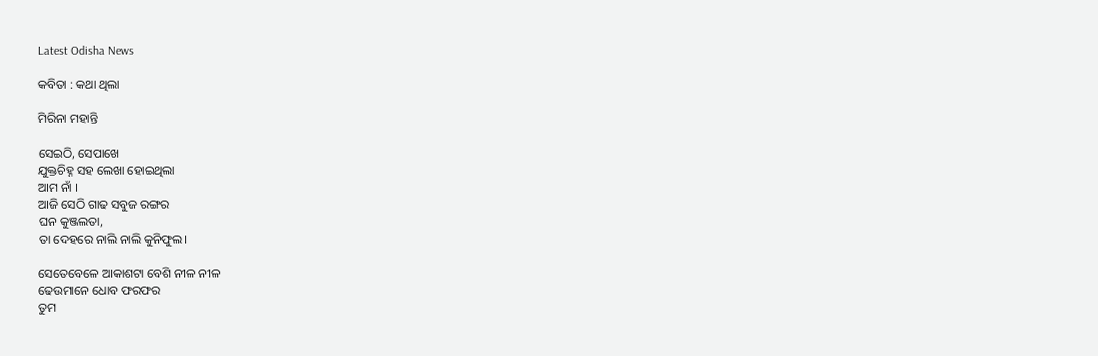Latest Odisha News

କବିତା : କଥା ଥିଲା

ମିରିନା ମହାନ୍ତି

ସେଇଠି, ସେପାଖେ
ଯୁକ୍ତଚିହ୍ନ ସହ ଲେଖା ହୋଇଥିଲା
ଆମ ନାଁ ।
ଆଜି ସେଠି ଗାଢ ସବୁଜ ରଙ୍ଗର
ଘନ କୁଞ୍ଜଲତା,
ତା ଦେହରେ ନାଲି ନାଲି କୁନିଫୁଲ।

ସେତେବେଳେ ଆକାଶଟା ବେଶି ନୀଳ ନୀଳ
ଢେଉମାନେ ଧୋବ ଫରଫର
ତୁମ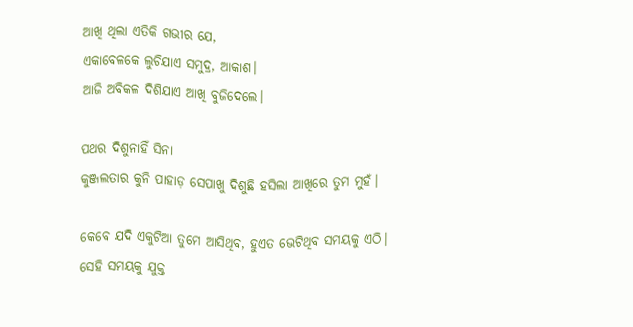ଆଖି ଥିଲା ଏତିକି ଗଭୀର ଯେ,
ଏକାବେଳକେ ଲୁଚିଯାଏ ସମୁଦ୍ର, ଆକାଶ।
ଆଜି ଅବିକଳ ଦିଶିଯାଏ ଆଖି ବୁଜିଦେଲେ।

ପଥର ଦିଶୁନାହିଁ ସିନା
କୁଞ୍ଜଲତାର କୁନି ପାହାଡ଼ ସେପାଖୁ ଦିଶୁଛି ହସିଲା ଆଖିରେ ତୁମ ମୁହଁ।

କେବେ ଯଦି ଏକୁଟିଆ ତୁମେ ଆସିଥିବ, ହୁଏତ ଭେଟିଥିବ ସମୟକୁ ଏଠି।
ସେହି ସମୟକୁ ଯୁକ୍ତ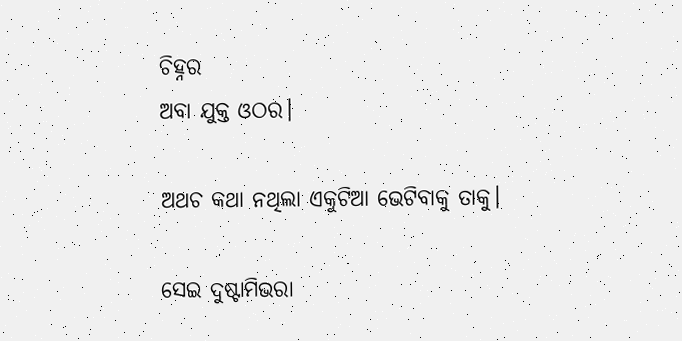ଚିହ୍ନର
ଅବା ଯୁକ୍ତ ଓଠର।

ଅଥଚ କଥା ନଥିଲା ଏକୁଟିଆ ଭେଟିବାକୁ ତାକୁ।

ସେଇ ଦୁଷ୍ଟାମିଭରା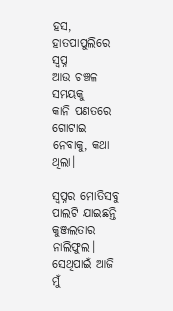ହସ,
ହାତପାପୁଲିରେ ସ୍ବପ୍ନ
ଆଉ ଚଞ୍ଚଳ ସମୟକୁ
କାନି ପଣତରେ ଗୋଟାଇ ନେବାକୁ, କଥା ଥିଲା।

ସ୍ବପ୍ନର ମୋତିସବୁ ପାଲଟି ଯାଇଛନ୍ତି କୁଞ୍ଜଲତାର ନାଲିଫୁଲ।
ସେଥିପାଇଁ ଆଜି ମୁଁ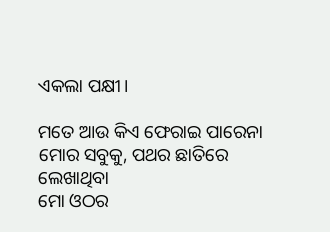ଏକଲା ପକ୍ଷୀ।

ମତେ ଆଉ କିଏ ଫେରାଇ ପାରେନା
ମୋର ସବୁକୁ, ପଥର ଛାତିରେ ଲେଖାଥିବା
ମୋ ଓଠର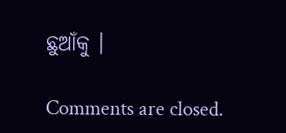ଛୁଆଁକୁ ।

Comments are closed.